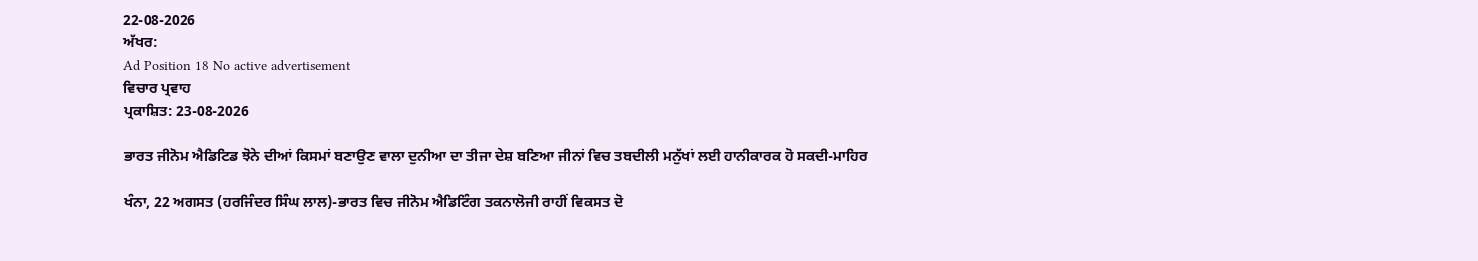22-08-2026
ਅੱਖਰ:
Ad Position 18 No active advertisement
ਵਿਚਾਰ ਪ੍ਰਵਾਹ
ਪ੍ਰਕਾਸ਼ਿਤ: 23-08-2026

ਭਾਰਤ ਜੀਨੋਮ ਐਡਿਟਿਡ ਝੋਨੇ ਦੀਆਂ ਕਿਸਮਾਂ ਬਣਾਉਣ ਵਾਲਾ ਦੁਨੀਆ ਦਾ ਤੀਜਾ ਦੇਸ਼ ਬਣਿਆ ਜੀਨਾਂ ਵਿਚ ਤਬਦੀਲੀ ਮਨੁੱਖਾਂ ਲਈ ਹਾਨੀਕਾਰਕ ਹੋ ਸਕਦੀ-ਮਾਹਿਰ

ਖੰਨਾ, 22 ਅਗਸਤ (ਹਰਜਿੰਦਰ ਸਿੰਘ ਲਾਲ)-ਭਾਰਤ ਵਿਚ ਜੀਨੋਮ ਐਡਿਟਿੰਗ ਤਕਨਾਲੋਜੀ ਰਾਹੀਂ ਵਿਕਸਤ ਦੋ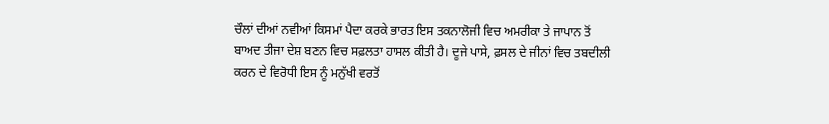ਚੌਲਾਂ ਦੀਆਂ ਨਵੀਆਂ ਕਿਸਮਾਂ ਪੈਦਾ ਕਰਕੇ ਭਾਰਤ ਇਸ ਤਕਨਾਲੋਜੀ ਵਿਚ ਅਮਰੀਕਾ ਤੇ ਜਾਪਾਨ ਤੋਂ ਬਾਅਦ ਤੀਜਾ ਦੇਸ਼ ਬਣਨ ਵਿਚ ਸਫ਼ਲਤਾ ਹਾਸਲ ਕੀਤੀ ਹੈ। ਦੂਜੇ ਪਾਸੇ, ਫ਼ਸਲ ਦੇ ਜੀਨਾਂ ਵਿਚ ਤਬਦੀਲੀ ਕਰਨ ਦੇ ਵਿਰੋਧੀ ਇਸ ਨੂੰ ਮਨੁੱਖੀ ਵਰਤੋਂ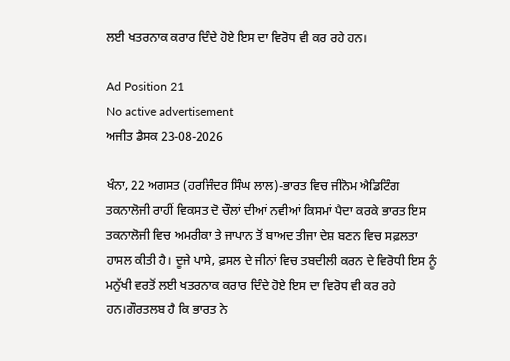ਲਈ ਖਤਰਨਾਕ ਕਰਾਰ ਦਿੰਦੇ ਹੋਏ ਇਸ ਦਾ ਵਿਰੋਧ ਵੀ ਕਰ ਰਹੇ ਹਨ।

Ad Position 21
No active advertisement
ਅਜੀਤ ਡੈਸਕ 23-08-2026

ਖੰਨਾ, 22 ਅਗਸਤ (ਹਰਜਿੰਦਰ ਸਿੰਘ ਲਾਲ)-ਭਾਰਤ ਵਿਚ ਜੀਨੋਮ ਐਡਿਟਿੰਗ ਤਕਨਾਲੋਜੀ ਰਾਹੀਂ ਵਿਕਸਤ ਦੋ ਚੌਲਾਂ ਦੀਆਂ ਨਵੀਆਂ ਕਿਸਮਾਂ ਪੈਦਾ ਕਰਕੇ ਭਾਰਤ ਇਸ ਤਕਨਾਲੋਜੀ ਵਿਚ ਅਮਰੀਕਾ ਤੇ ਜਾਪਾਨ ਤੋਂ ਬਾਅਦ ਤੀਜਾ ਦੇਸ਼ ਬਣਨ ਵਿਚ ਸਫ਼ਲਤਾ ਹਾਸਲ ਕੀਤੀ ਹੈ। ਦੂਜੇ ਪਾਸੇ, ਫ਼ਸਲ ਦੇ ਜੀਨਾਂ ਵਿਚ ਤਬਦੀਲੀ ਕਰਨ ਦੇ ਵਿਰੋਧੀ ਇਸ ਨੂੰ ਮਨੁੱਖੀ ਵਰਤੋਂ ਲਈ ਖਤਰਨਾਕ ਕਰਾਰ ਦਿੰਦੇ ਹੋਏ ਇਸ ਦਾ ਵਿਰੋਧ ਵੀ ਕਰ ਰਹੇ ਹਨ।ਗੌਰਤਲਬ ਹੈ ਕਿ ਭਾਰਤ ਨੇ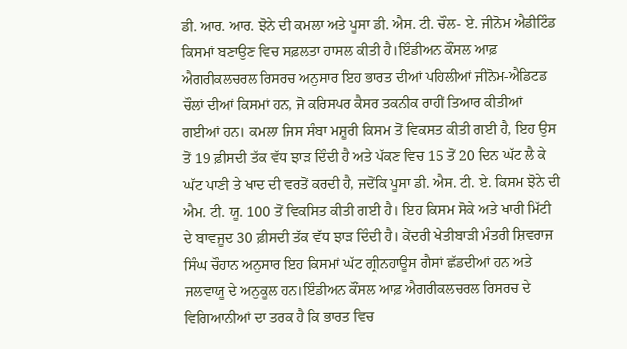ਡੀ. ਆਰ. ਆਰ. ਝੋਨੇ ਦੀ ਕਮਲਾ ਅਤੇ ਪੂਸਾ ਡੀ. ਐਸ. ਟੀ. ਚੌਲ- ਏ. ਜੀਨੋਮ ਐਡੀਟਿੰਡ ਕਿਸਮਾਂ ਬਣਾਉਣ ਵਿਚ ਸਫ਼ਲਤਾ ਹਾਸਲ ਕੀਤੀ ਹੈ।ਇੰਡੀਅਨ ਕੌਂਸਲ ਆਫ਼ ਐਗਰੀਕਲਚਰਲ ਰਿਸਰਚ ਅਨੁਸਾਰ ਇਹ ਭਾਰਤ ਦੀਆਂ ਪਹਿਲੀਆਂ ਜੀਨੋਮ-ਐਡਿਟਡ ਚੌਲਾਂ ਦੀਆਂ ਕਿਸਮਾਂ ਹਨ, ਜੋ ਕਰਿਸਪਰ ਕੈਸਰ ਤਕਨੀਕ ਰਾਹੀਂ ਤਿਆਰ ਕੀਤੀਆਂ ਗਈਆਂ ਹਨ। ਕਮਲਾ ਜਿਸ ਸੰਬਾ ਮਸ਼ੂਰੀ ਕਿਸਮ ਤੋਂ ਵਿਕਸਤ ਕੀਤੀ ਗਈ ਹੈ, ਇਹ ਉਸ ਤੋਂ 19 ਫ਼ੀਸਦੀ ਤੱਕ ਵੱਧ ਝਾੜ ਦਿੰਦੀ ਹੈ ਅਤੇ ਪੱਕਣ ਵਿਚ 15 ਤੋਂ 20 ਦਿਨ ਘੱਟ ਲੈ ਕੇ ਘੱਟ ਪਾਣੀ ਤੇ ਖਾਦ ਦੀ ਵਰਤੋਂ ਕਰਦੀ ਹੈ, ਜਦੋਂਕਿ ਪੂਸਾ ਡੀ. ਐਸ. ਟੀ. ਏ. ਕਿਸਮ ਝੋਨੇ ਦੀ ਐਮ. ਟੀ. ਯੂ. 100 ਤੋਂ ਵਿਕਸਿਤ ਕੀਤੀ ਗਈ ਹੈ। ਇਹ ਕਿਸਮ ਸੋਕੇ ਅਤੇ ਖਾਰੀ ਮਿੱਟੀ ਦੇ ਬਾਵਜੂਦ 30 ਫ਼ੀਸਦੀ ਤੱਕ ਵੱਧ ਝਾੜ ਦਿੰਦੀ ਹੈ। ਕੇਂਦਰੀ ਖੇਤੀਬਾੜੀ ਮੰਤਰੀ ਸ਼ਿਵਰਾਜ ਸਿੰਘ ਚੌਹਾਨ ਅਨੁਸਾਰ ਇਹ ਕਿਸਮਾਂ ਘੱਟ ਗ੍ਰੀਨਹਾਊਸ ਗੈਸਾਂ ਛੱਡਦੀਆਂ ਹਨ ਅਤੇ ਜਲਵਾਯੂ ਦੇ ਅਨੁਕੂਲ ਹਨ।ਇੰਡੀਅਨ ਕੌਂਸਲ ਆਫ਼ ਐਗਰੀਕਲਚਰਲ ਰਿਸਰਚ ਦੇ ਵਿਗਿਆਨੀਆਂ ਦਾ ਤਰਕ ਹੈ ਕਿ ਭਾਰਤ ਵਿਚ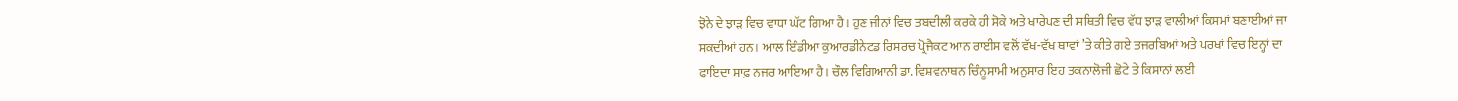ਝੋਨੇ ਦੇ ਝਾੜ ਵਿਚ ਵਾਧਾ ਘੱਟ ਗਿਆ ਹੈ। ਹੁਣ ਜੀਨਾਂ ਵਿਚ ਤਬਦੀਲੀ ਕਰਕੇ ਹੀ ਸੋਕੇ ਅਤੇ ਖਾਰੇਪਣ ਦੀ ਸਥਿਤੀ ਵਿਚ ਵੱਧ ਝਾੜ ਵਾਲੀਆਂ ਕਿਸਮਾਂ ਬਣਾਈਆਂ ਜਾ ਸਕਦੀਆਂ ਹਨ। ਆਲ ਇੰਡੀਆ ਕੁਆਰਡੀਨੇਟਡ ਰਿਸਰਚ ਪ੍ਰੋਜੈਕਟ ਆਨ ਰਾਈਸ ਵਲੋਂ ਵੱਖ-ਵੱਖ ਥਾਵਾਂ ’ਤੇ ਕੀਤੇ ਗਏ ਤਜਰਬਿਆਂ ਅਤੇ ਪਰਖਾਂ ਵਿਚ ਇਨ੍ਹਾਂ ਦਾ ਫਾਇਦਾ ਸਾਫ਼ ਨਜਰ ਆਇਆ ਹੈ। ਚੌਲ ਵਿਗਿਆਨੀ ਡਾ. ਵਿਸ਼ਵਨਾਥਨ ਚਿੰਨੂਸਾਮੀ ਅਨੁਸਾਰ ਇਹ ਤਕਨਾਲੋਜੀ ਛੋਟੇ ਤੇ ਕਿਸਾਨਾਂ ਲਈ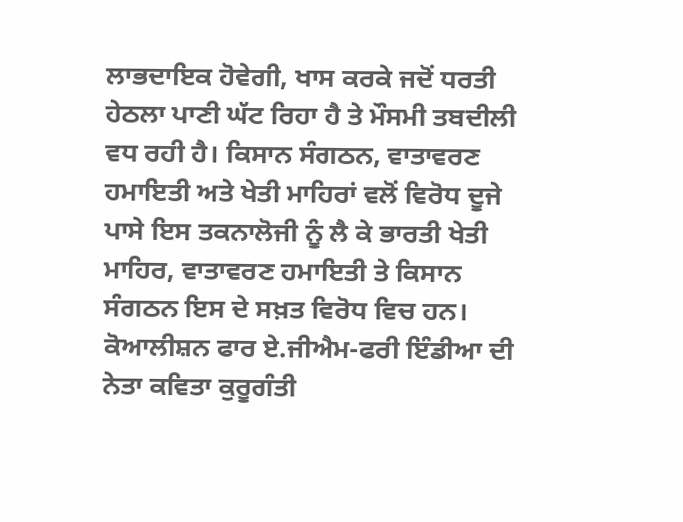ਲਾਭਦਾਇਕ ਹੋਵੇਗੀ, ਖਾਸ ਕਰਕੇ ਜਦੋਂ ਧਰਤੀ ਹੇਠਲਾ ਪਾਣੀ ਘੱਟ ਰਿਹਾ ਹੈ ਤੇ ਮੌਸਮੀ ਤਬਦੀਲੀ ਵਧ ਰਹੀ ਹੈ। ਕਿਸਾਨ ਸੰਗਠਨ, ਵਾਤਾਵਰਣ ਹਮਾਇਤੀ ਅਤੇ ਖੇਤੀ ਮਾਹਿਰਾਂ ਵਲੋਂ ਵਿਰੋਧ ਦੂਜੇ ਪਾਸੇ ਇਸ ਤਕਨਾਲੋਜੀ ਨੂੰ ਲੈ ਕੇ ਭਾਰਤੀ ਖੇਤੀ ਮਾਹਿਰ, ਵਾਤਾਵਰਣ ਹਮਾਇਤੀ ਤੇ ਕਿਸਾਨ ਸੰਗਠਨ ਇਸ ਦੇ ਸਖ਼ਤ ਵਿਰੋਧ ਵਿਚ ਹਨ। ਕੋਆਲੀਸ਼ਨ ਫਾਰ ਏ.ਜੀਐਮ-ਫਰੀ ਇੰਡੀਆ ਦੀ ਨੇਤਾ ਕਵਿਤਾ ਕੁਰੂਗੰਤੀ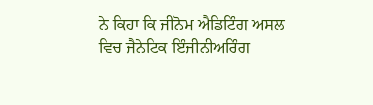ਨੇ ਕਿਹਾ ਕਿ ਜੀਨੋਮ ਐਡਿਟਿੰਗ ਅਸਲ ਵਿਚ ਜੈਨੇਟਿਕ ਇੰਜੀਨੀਅਰਿੰਗ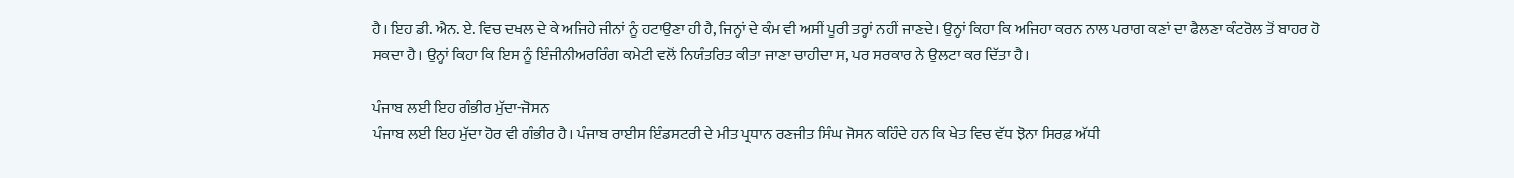ਹੈ। ਇਹ ਡੀ. ਐਨ. ਏ. ਵਿਚ ਦਖਲ ਦੇ ਕੇ ਅਜਿਹੇ ਜੀਨਾਂ ਨੂੰ ਹਟਾਉਣਾ ਹੀ ਹੈ, ਜਿਨ੍ਹਾਂ ਦੇ ਕੰਮ ਵੀ ਅਸੀਂ ਪੂਰੀ ਤਰ੍ਹਾਂ ਨਹੀਂ ਜਾਣਦੇ। ਉਨ੍ਹਾਂ ਕਿਹਾ ਕਿ ਅਜਿਹਾ ਕਰਨ ਨਾਲ ਪਰਾਗ ਕਣਾਂ ਦਾ ਫੈਲਣਾ ਕੰਟਰੋਲ ਤੋਂ ਬਾਹਰ ਹੋ ਸਕਦਾ ਹੈ। ਉਨ੍ਹਾਂ ਕਿਹਾ ਕਿ ਇਸ ਨੂੰ ਇੰਜੀਨੀਅਰਰਿੰਗ ਕਮੇਟੀ ਵਲੋਂ ਨਿਯੰਤਰਿਤ ਕੀਤਾ ਜਾਣਾ ਚਾਹੀਦਾ ਸ, ਪਰ ਸਰਕਾਰ ਨੇ ਉਲਟਾ ਕਰ ਦਿੱਤਾ ਹੈ।

ਪੰਜਾਬ ਲਈ ਇਹ ਗੰਭੀਰ ਮੁੱਦਾ-ਜੋਸਨ
ਪੰਜਾਬ ਲਈ ਇਹ ਮੁੱਦਾ ਹੋਰ ਵੀ ਗੰਭੀਰ ਹੈ। ਪੰਜਾਬ ਰਾਈਸ ਇੰਡਸਟਰੀ ਦੇ ਮੀਤ ਪ੍ਰਧਾਨ ਰਣਜੀਤ ਸਿੰਘ ਜੋਸਨ ਕਹਿੰਦੇ ਹਨ ਕਿ ਖੇਤ ਵਿਚ ਵੱਧ ਝੋਨਾ ਸਿਰਫ਼ ਅੱਧੀ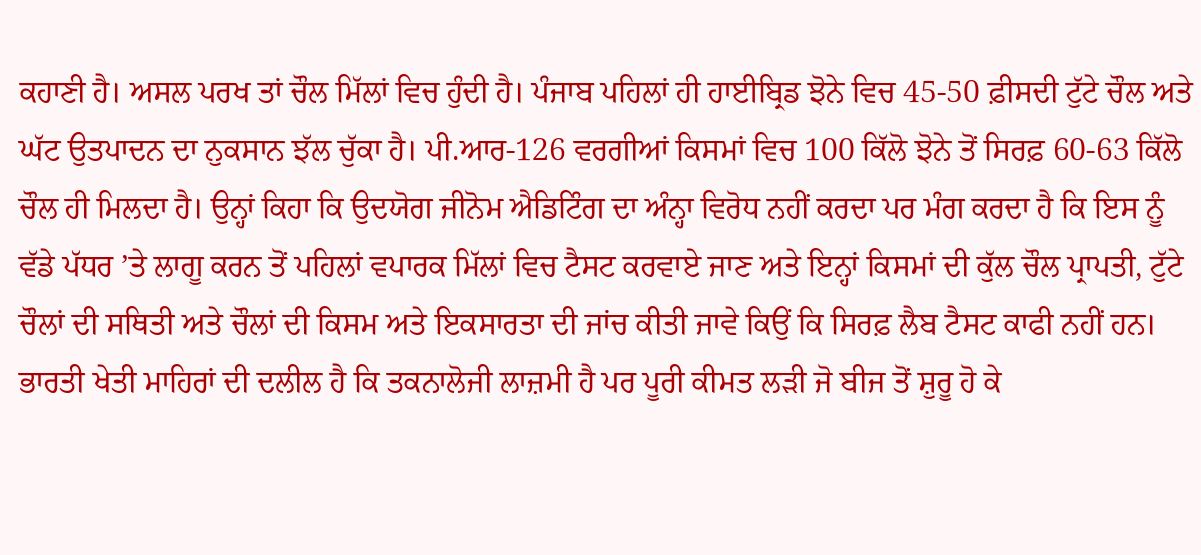ਕਹਾਣੀ ਹੈ। ਅਸਲ ਪਰਖ ਤਾਂ ਚੌਲ ਮਿੱਲਾਂ ਵਿਚ ਹੁੰਦੀ ਹੈ। ਪੰਜਾਬ ਪਹਿਲਾਂ ਹੀ ਹਾਈਬ੍ਰਿਡ ਝੋਨੇ ਵਿਚ 45-50 ਫ਼ੀਸਦੀ ਟੁੱਟੇ ਚੌਲ ਅਤੇ ਘੱਟ ਉਤਪਾਦਨ ਦਾ ਨੁਕਸਾਨ ਝੱਲ ਚੁੱਕਾ ਹੈ। ਪੀ.ਆਰ-126 ਵਰਗੀਆਂ ਕਿਸਮਾਂ ਵਿਚ 100 ਕਿੱਲੋ ਝੋਨੇ ਤੋਂ ਸਿਰਫ਼ 60-63 ਕਿੱਲੋ ਚੌਲ ਹੀ ਮਿਲਦਾ ਹੈ। ਉਨ੍ਹਾਂ ਕਿਹਾ ਕਿ ਉਦਯੋਗ ਜੀਨੋਮ ਐਡਿਟਿੰਗ ਦਾ ਅੰਨ੍ਹਾ ਵਿਰੋਧ ਨਹੀਂ ਕਰਦਾ ਪਰ ਮੰਗ ਕਰਦਾ ਹੈ ਕਿ ਇਸ ਨੂੰ ਵੱਡੇ ਪੱਧਰ ’ਤੇ ਲਾਗੂ ਕਰਨ ਤੋਂ ਪਹਿਲਾਂ ਵਪਾਰਕ ਮਿੱਲਾਂ ਵਿਚ ਟੈਸਟ ਕਰਵਾਏ ਜਾਣ ਅਤੇ ਇਨ੍ਹਾਂ ਕਿਸਮਾਂ ਦੀ ਕੁੱਲ ਚੌਲ ਪ੍ਰਾਪਤੀ, ਟੁੱਟੇ ਚੌਲਾਂ ਦੀ ਸਥਿਤੀ ਅਤੇ ਚੌਲਾਂ ਦੀ ਕਿਸਮ ਅਤੇ ਇਕਸਾਰਤਾ ਦੀ ਜਾਂਚ ਕੀਤੀ ਜਾਵੇ ਕਿਉਂ ਕਿ ਸਿਰਫ਼ ਲੈਬ ਟੈਸਟ ਕਾਫੀ ਨਹੀਂ ਹਨ। ਭਾਰਤੀ ਖੇਤੀ ਮਾਹਿਰਾਂ ਦੀ ਦਲੀਲ ਹੈ ਕਿ ਤਕਨਾਲੋਜੀ ਲਾਜ਼ਮੀ ਹੈ ਪਰ ਪੂਰੀ ਕੀਮਤ ਲੜੀ ਜੋ ਬੀਜ ਤੋਂ ਸ਼ੁਰੂ ਹੋ ਕੇ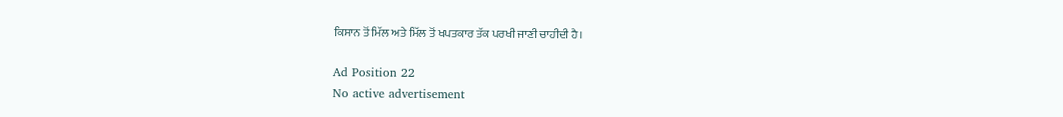ਕਿਸਾਨ ਤੋਂ ਮਿੱਲ ਅਤੇ ਮਿੱਲ ਤੋਂ ਖਪਤਕਾਰ ਤੱਕ ਪਰਖੀ ਜਾਣੀ ਚਾਹੀਦੀ ਹੈ।

Ad Position 22
No active advertisement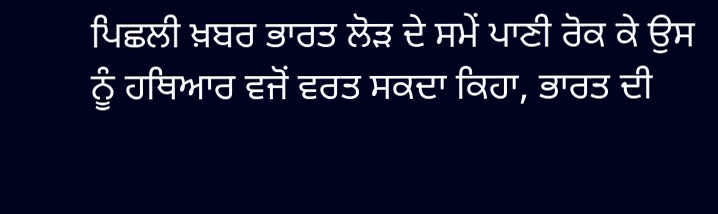ਪਿਛਲੀ ਖ਼ਬਰ ਭਾਰਤ ਲੋੜ ਦੇ ਸਮੇਂ ਪਾਣੀ ਰੋਕ ਕੇ ਉਸ ਨੂੰ ਹਥਿਆਰ ਵਜੋਂ ਵਰਤ ਸਕਦਾ ਕਿਹਾ, ਭਾਰਤ ਦੀ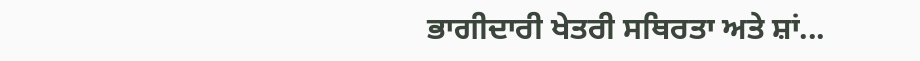ਭਾਗੀਦਾਰੀ ਖੇਤਰੀ ਸਥਿਰਤਾ ਅਤੇ ਸ਼ਾਂ...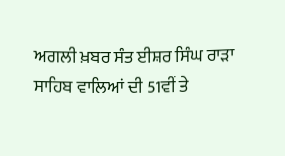ਅਗਲੀ ਖ਼ਬਰ ਸੰਤ ਈਸ਼ਰ ਸਿੰਘ ਰਾੜਾ ਸਾਹਿਬ ਵਾਲਿਆਂ ਦੀ 51ਵੀਂ ਤੇ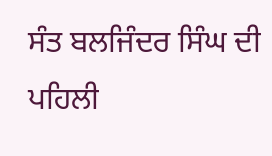ਸੰਤ ਬਲਜਿੰਦਰ ਸਿੰਘ ਦੀ ਪਹਿਲੀ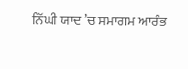ਨਿੱਘੀ ਯਾਦ ’ਚ ਸਮਾਗਮ ਆਰੰਭ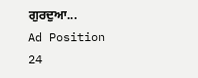ਗੁਰਦੁਆ...
Ad Position 24